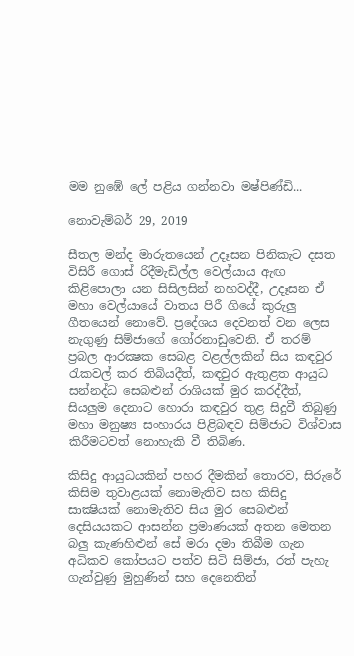මම නුඹේ ලේ පළිය ගන්නවා මෂ්පිණ්ඩි...

නොවැම්බර් 29, 2019

සීතල මන්ද මාරුතයෙන් උදෑසන පිනිකැට දසත විසිරී ගොස් රිදීමැඩිල්ල වෙල්යාය ඇඟ කිළිපොලා යන සිසිලසින් නහවද්දී, උදෑසන ඒ මහා වෙල්යායේ වාතය පිරී ගියේ කුරුලු ගීතයෙන් නොවේ. ප්‍රදේශය දෙවනත් වන ලෙස නැගුණු සිම්ජාගේ ගෝරනාඩුවෙනි. ඒ තරම් ප්‍රබල ආරක්‍ෂක සෙබළ වළල්ලකින් සිය කඳවුර රැකවල් කර තිබියදීත්, කඳවුර ඇතුළත ආයුධ සන්නද්ධ සෙබළුන් රාශියක් මුර කරද්දීත්, සියලුම දෙනාට හොරා කඳවුර තුළ සිදුවී තිබුණු මහා මනුෂ්‍ය සංහාරය පිළිබඳව සිම්ජාට විශ්වාස කිරීමටවත් නොහැකි වී තිබිණ.

කිසිදු ආයුධයකින් පහර දීමකින් තොරව, සිරුරේ කිසිම තුවාළයක් නොමැතිව සහ කිසිදු සාක්‍ෂියක් නොමැතිව සිය මුර සෙබළුන් දෙසියයකට ආසන්න ප්‍රමාණයක් අතන මෙතන බලු කැණහිළුන් සේ මරා දමා තිබීම ගැන අධිකව කෝපයට පත්ව සිටි සිම්ජා, රත් පැහැ ගැන්වුණු මුහුණින් සහ දෙනෙතින්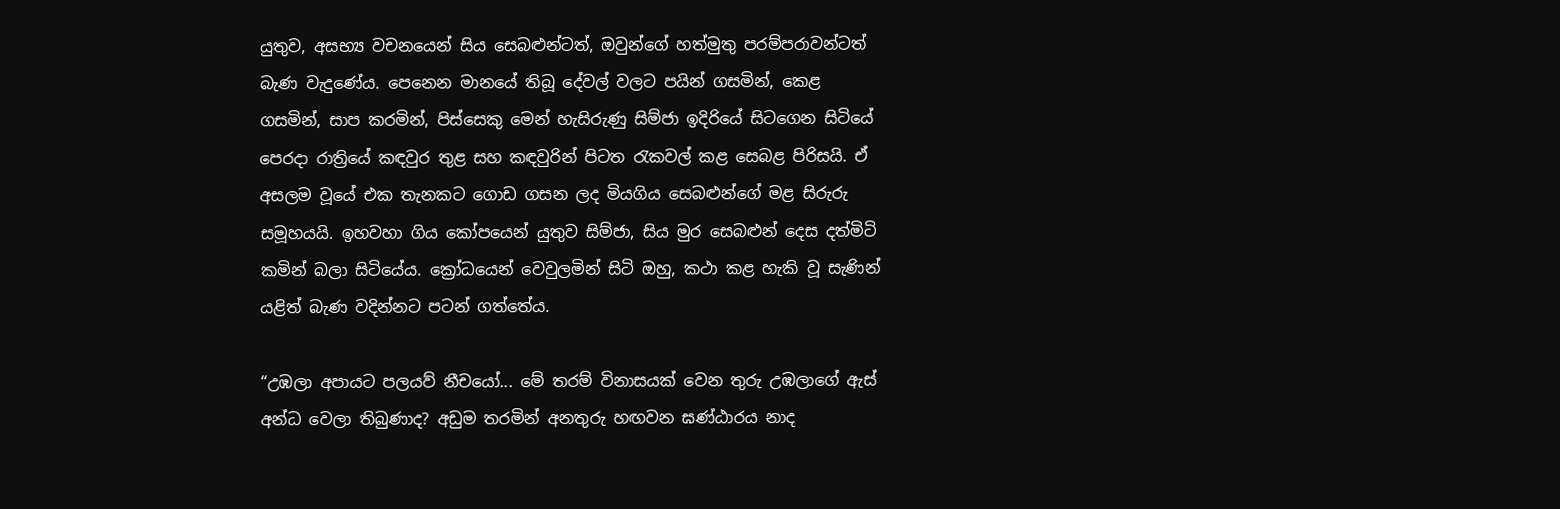යුතුව, අසභ්‍ය වචනයෙන් සිය සෙබළුන්ටත්, ඔවුන්ගේ හත්මුතු පරම්පරාවන්ටත් බැණ වැදුණේය. පෙනෙන මානයේ තිබූ දේවල් වලට පයින් ගසමින්, කෙළ ගසමින්, සාප කරමින්, පිස්සෙකු මෙන් හැසිරුණු සිම්ජා ඉදිරියේ සිටගෙන සිටියේ පෙරදා රාත්‍රියේ කඳවුර තුළ සහ කඳවුරින් පිටත රැකවල් කළ සෙබළ පිරිසයි. ඒ අසලම වූයේ එක තැනකට ගොඩ ගසන ලද මියගිය සෙබළුන්ගේ මළ සිරුරු සමූහයයි. ඉහවහා ගිය කෝපයෙන් යුතුව සිම්ජා, සිය මුර සෙබළුන් දෙස දත්මිටි කමින් බලා සිටියේය. ක්‍රෝධයෙන් වෙවුලමින් සිටි ඔහු, කථා කළ හැකි වූ සැණින් යළිත් බැණ වදින්නට පටන් ගත්තේය.

“උඹලා අපායට පලයව් නීචයෝ... මේ තරම් විනාසයක් වෙන තුරු උඹලාගේ ඇස් අන්ධ වෙලා තිබුණාද? අඩුම තරමින් අනතුරු හඟවන ඝණ්ඨාරය නාද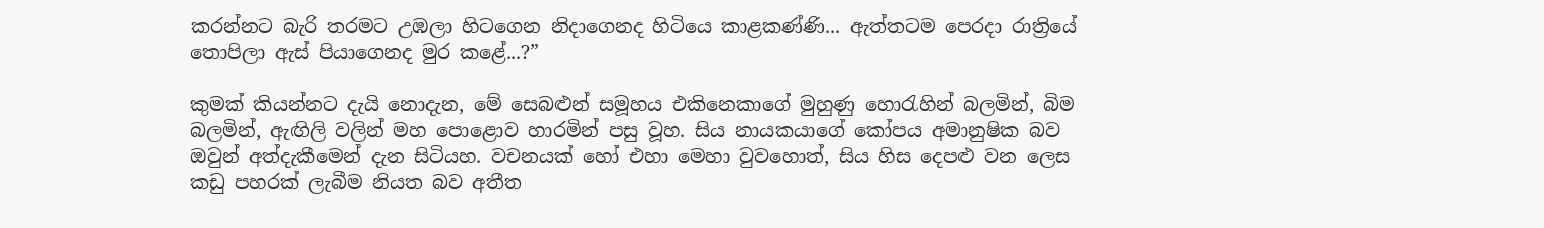කරන්නට බැරි තරමට උඹලා හිටගෙන නිදාගෙනද හිටියෙ කාළකණ්ණි... ඇත්තටම පෙරදා රාත්‍රියේ තොපිලා ඇස් පියාගෙනද මුර කළේ...?”

කුමක් කියන්නට දැයි නොදැන, මේ සෙබළුන් සමූහය එකිනෙකාගේ මුහුණු හොරැහින් බලමින්, බිම බලමින්, ඇඟිලි වලින් මහ පොළොව හාරමින් පසු වූහ. සිය නායකයාගේ කෝපය අමානුෂික බව ඔවුන් අත්දැකීමෙන් දැන සිටියහ. වචනයක් හෝ එහා මෙහා වුවහොත්, සිය හිස දෙපළු වන ලෙස කඩු පහරක් ලැබීම නියත බව අතීත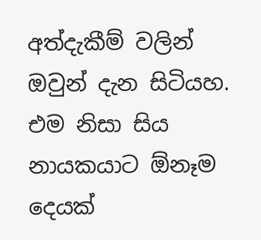අත්දැකීම් වලින් ඔවුන් දැන සිටියහ. එම නිසා සිය නායකයාට ඕනෑම දෙයක්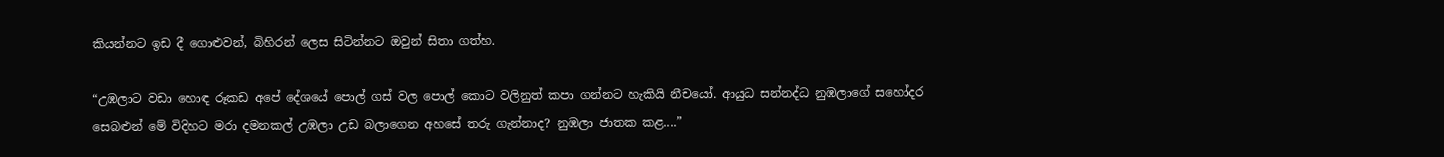කියන්නට ඉඩ දී ගොළුවන්, බිහිරන් ලෙස සිටින්නට ඔවුන් සිතා ගත්හ.

“උඹලාට වඩා හොඳ රූකඩ අපේ දේශයේ පොල් ගස් වල පොල් කොට වලිනුත් කපා ගන්නට හැකියි නීචයෝ. ආයුධ සන්නද්ධ නුඹලාගේ සහෝදර සෙබළුන් මේ විදිහට මරා දමනකල් උඹලා උඩ බලාගෙන අහසේ තරු ගැන්නාද? නුඹලා ජාතක කළ....”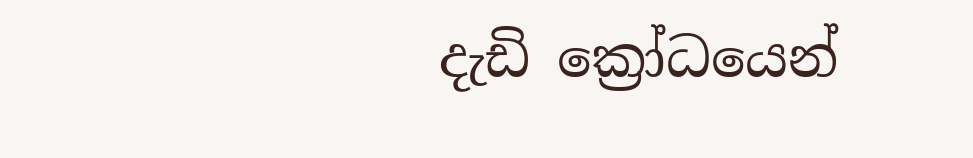දැඩි ක්‍රෝධයෙන්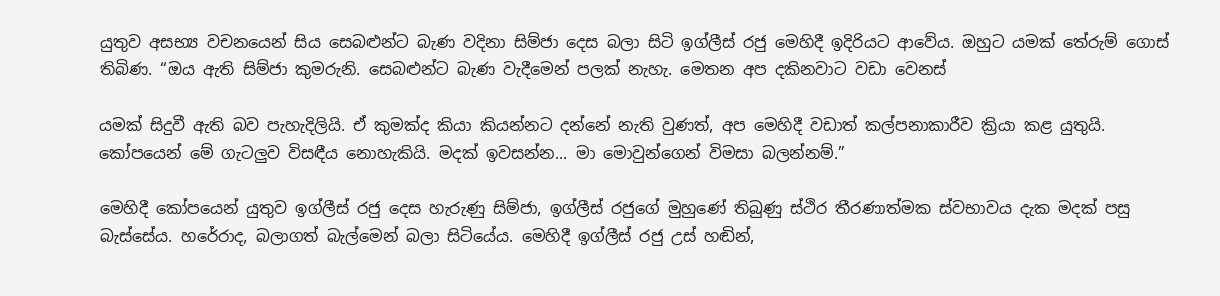යුතුව අසභ්‍ය වචනයෙන් සිය සෙබළුන්ට බැණ වදිනා සිම්ජා දෙස බලා සිටි ඉග්ලීස් රජු මෙහිදී ඉදිරියට ආවේය. ඔහුට යමක් තේරුම් ගොස් තිබිණ. “ඔය ඇති සිම්ජා කුමරුනි. සෙබළුන්ට බැණ වැදීමෙන් පලක් නැහැ. මෙතන අප දකිනවාට වඩා වෙනස්

යමක් සිදුවී ඇති බව පැහැදිලියි. ඒ කුමක්ද කියා කියන්නට දන්නේ නැති වුණත්, අප මෙහිදී වඩාත් කල්පනාකාරීව ක්‍රියා කළ යුතුයි. කෝපයෙන් මේ ගැටලුව විසඳීය නොහැකියි. මදක් ඉවසන්න... මා මොවුන්ගෙන් විමසා බලන්නම්.”

මෙහිදී කෝපයෙන් යුතුව ඉග්ලීස් රජු දෙස හැරුණු සිම්ජා, ඉග්ලීස් රජුගේ මුහුණේ තිබුණු ස්ථිර තීරණාත්මක ස්වභාවය දැක මදක් පසු බැස්සේය. හරේරාද, බලාගත් බැල්මෙන් බලා සිටියේය. මෙහිදී ඉග්ලීස් රජු උස් හඬින්,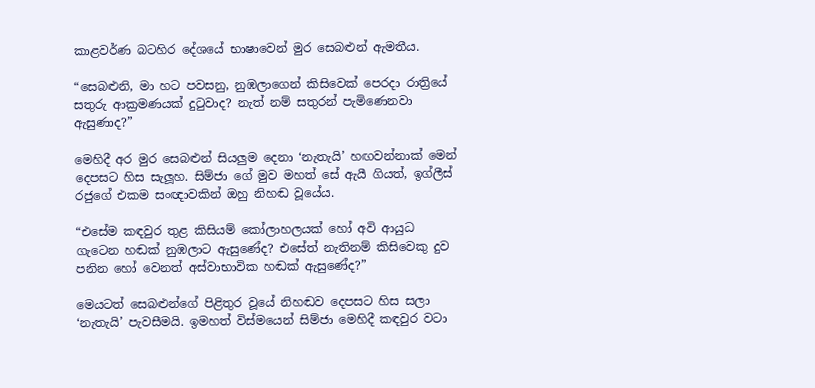කාළවර්ණ බටහිර දේශයේ භාෂාවෙන් මුර සෙබළුන් ඇමතීය.

“සෙබළුනි, මා හට පවසනු, නුඹලාගෙන් කිසිවෙක් පෙරදා රාත්‍රියේ සතුරු ආක්‍රමණයක් දුටුවාද? නැත් නම් සතුරන් පැමිණෙනවා ඇසුණාද?”

මෙහිදී අර මුර සෙබළුන් සියලුම දෙනා ‘නැතැයි’ හඟවන්නාක් මෙන් දෙපසට හිස සැලූහ. සිම්ජා ගේ මුව මහත් සේ ඇයී ගියත්, ඉග්ලීස් රජුගේ එකම සංඥාවකින් ඔහු නිහඬ වූයේය.

“එසේම කඳවුර තුළ කිසියම් කෝලාහලයක් හෝ අවි ආයුධ ගැටෙන හඬක් නුඹලාට ඇසුණේද? එසේත් නැතිනම් කිසිවෙකු දුව පනින හෝ වෙනත් අස්වාභාවික හඬක් ඇසුණේද?”

මෙයටත් සෙබළුන්ගේ පිළිතුර වූයේ නිහඬව දෙපසට හිස සලා ‘නැතැයි’ පැවසීමයි. ඉමහත් විස්මයෙන් සිම්ජා මෙහිදී කඳවුර වටා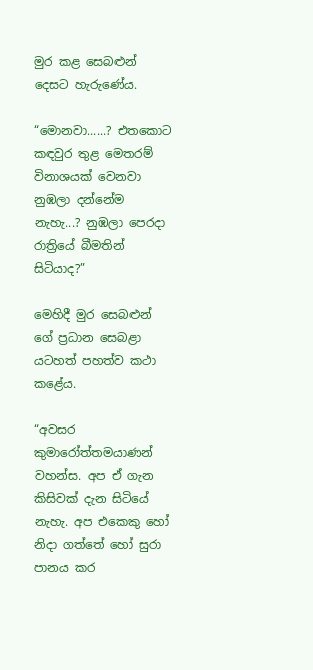මුර කළ සෙබළුන් දෙසට හැරුණේය.

“මොනවා......? එතකොට කඳවුර තුළ මෙතරම් විනාශයක් වෙනවා නුඹලා දන්නේම නැහැ...? නුඹලා පෙරදා රාත්‍රියේ බීමතින් සිටියාද?”

මෙහිදී මුර සෙබළුන් ගේ ප්‍රධාන සෙබළා යටහත් පහත්ව කථා කළේය.

“අවසර කුමාරෝත්තමයාණන් වහන්ස. අප ඒ ගැන කිසිවක් දැන සිටියේ නැහැ. අප එකෙකු හෝ නිදා ගත්තේ හෝ සුරා පානය කර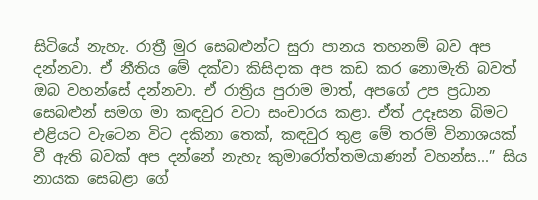සිටියේ නැහැ. රාත්‍රී මුර සෙබළුන්ට සුරා පානය තහනම් බව අප දන්නවා. ඒ නීතිය මේ දක්වා කිසිදාක අප කඩ කර නොමැති බවත් ඔබ වහන්සේ දන්නවා. ඒ රාත්‍රිය පුරාම මාත්, අපගේ උප ප්‍රධාන සෙබළුන් සමග මා කඳවුර වටා සංචාරය කළා. ඒත් උදෑසන බිමට එළියට වැටෙන විට දකිනා තෙක්, කඳවුර තුළ මේ තරම් විනාශයක් වී ඇති බවක් අප දන්නේ නැහැ කුමාරෝත්තමයාණන් වහන්ස...” සිය නායක සෙබළා ගේ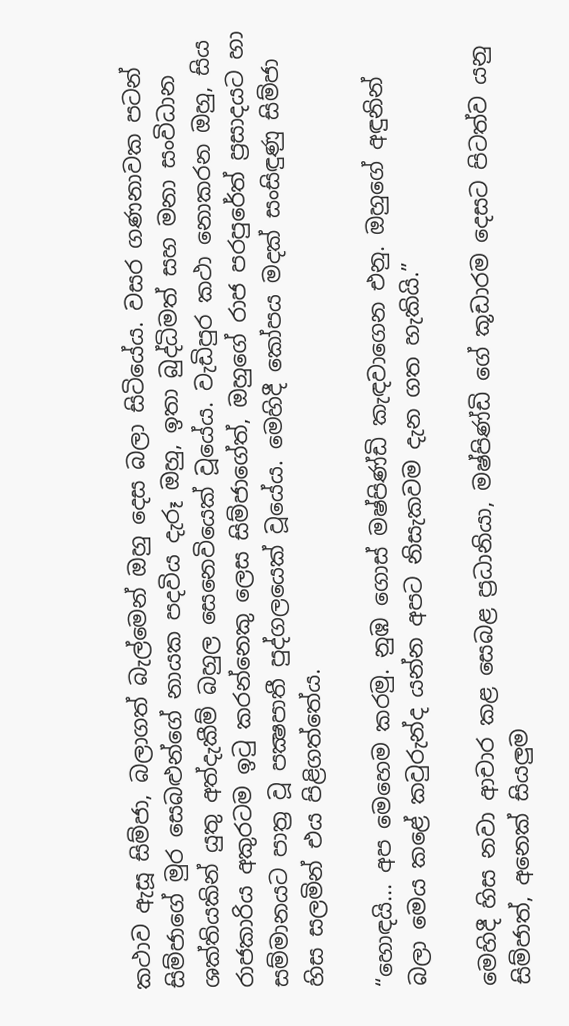කථාව ඇසූ සිම්ජා, බලාගත් බැල්මෙන් ඔහු දෙස බලා සිටියේය. වසර ගණනාවක පටන් සිම්ජාගේ මුර සෙබළුන්ගේ නායක පදවිය දැරූ ඔහු, ඉතා බුද්ධිමත් සහ මනා සංවිධාන ශක්තියකින් යුතු අත්දැකීම් බහුල සෙනෙවියෙක් වූයේය. වැඩිපුර කථා නොකරන ඔහු, සිය රාජකාරිය අකුරටම ඉටු කරන්නෙකු ලෙස සිම්ජාගේත්, ඔහුගේ රාජ පරපුරේත් ප්‍රසාදයට හා සම්මානයට පාත්‍ර වූ පක්‍ෂපාතී පුද්ගලයෙක් වූයේය. මෙහිදී කෝපය මදක් සංසිඳුණු සිම්ජා හිස සලමින් එය පිළිගත්තේය.

“හොඳයි... අප මෙහෙම කරමු. නුඹ ගොස් මෂ්පිණ්ඩි කැඳවාගෙන එනු. ඔහුගේ අඳුනින් බලා මෙය කළේ කවුරුන්ද යන්න අපට නිසැකවම දැන ගත හැකියි.”

මෙහිදී හිස නවා ආචාර කළ සෙබළ ප්‍රධානියා, මෂ්පිණ්ඩි ගේ කූඩාරම දෙසට පිටත්ව යනු සිම්ජාත්, අනෙක් සියලුම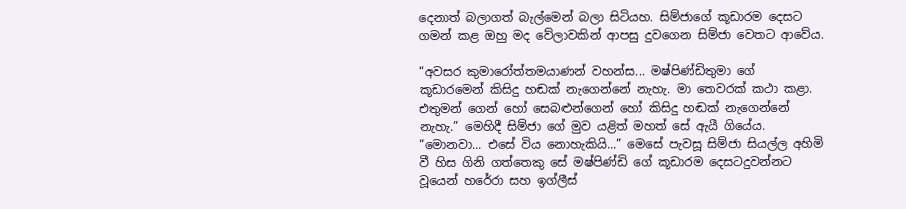දෙනාත් බලාගත් බැල්මෙන් බලා සිටියහ. සිම්ජාගේ කූඩාරම දෙසට ගමන් කළ ඔහු මද වේලාවකින් ආපසු දුවගෙන සිම්ජා වෙතට ආවේය.

“අවසර කුමාරෝත්තමයාණන් වහන්ස... මෂ්පිණ්ඩිතුමා ගේ කූඩාරමෙන් කිසිදු හඬක් නැගෙන්නේ නැහැ. මා තෙවරක් කථා කළා. එතුමන් ගෙන් හෝ සෙබළුන්ගෙන් හෝ කිසිදු හඬක් නැගෙන්නේ නැහැ.” මෙහිදී සිම්ජා ගේ මුව යළිත් මහත් සේ ඇයී ගියේය. “මොනවා... එසේ විය නොහැකියි...” මෙසේ පැවසූ සිම්ජා සියල්ල අහිමි වී හිස ගිනි ගත්තෙකු සේ මෂ්පිණ්ඩි ගේ කූඩාරම දෙසටදුවන්නට වූයෙන් හරේරා සහ ඉග්ලීස්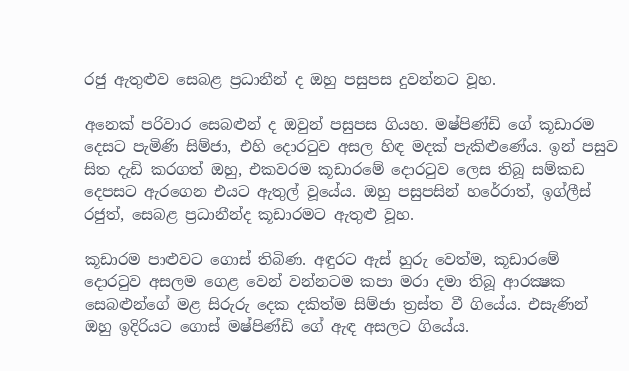රජු ඇතුළුව සෙබළ ප්‍රධානීන් ද ඔහු පසුපස දුවන්නට වූහ.

අනෙක් පරිවාර සෙබළුන් ද ඔවුන් පසුපස ගියහ. මෂ්පිණ්ඩි ගේ කූඩාරම දෙසට පැමිණි සිම්ජා, එහි දොරටුව අසල හිඳ මදක් පැකිළුණේය. ඉන් පසුව සිත දැඩි කරගත් ඔහු, එකවරම කූඩාරමේ දොරටුව ලෙස තිබූ සම්කඩ දෙපසට ඇරගෙන එයට ඇතුල් වූයේය. ඔහු පසුපසින් හරේරාත්, ඉග්ලීස් රජුත්, සෙබළ ප්‍රධානීන්ද කූඩාරමට ඇතුළු වූහ.

කූඩාරම පාළුවට ගොස් තිබිණ. අඳුරට ඇස් හුරු වෙත්ම, කූඩාරමේ දොරටුව අසලම ගෙළ වෙන් වන්නටම කපා මරා දමා තිබූ ආරක්‍ෂක සෙබළුන්ගේ මළ සිරුරු දෙක දකිත්ම සිම්ජා ත්‍රස්ත වී ගියේය. එසැණින් ඔහු ඉදිරියට ගොස් මෂ්පිණ්ඩි ගේ ඇඳ අසලට ගියේය.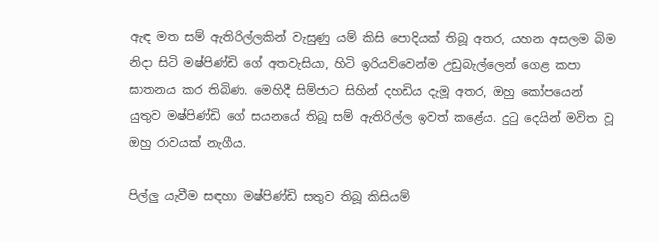ඇඳ මත සම් ඇතිරිල්ලකින් වැසුණු යම් කිසි පොදියක් තිබූ අතර, යහන අසලම බිම නිදා සිටි මෂ්පිණ්ඩි ගේ අතවැසියා, හිටි ඉරියව්වෙන්ම උඩුබැල්ලෙන් ගෙළ කපා ඝාතනය කර තිබිණ. මෙහිදී සිම්ජාට සිහින් දහඩිය දැමූ අතර, ඔහු කෝපයෙන් යුතුව මෂ්පිණ්ඩි ගේ සයනයේ තිබූ සම් ඇතිරිල්ල ඉවත් කළේය. දුටු දෙයින් මවිත වූ ඔහු රාවයක් නැගීය.

පිල්ලු යැවීම සඳහා මෂ්පිණ්ඩි සතුව තිබූ කිසියම්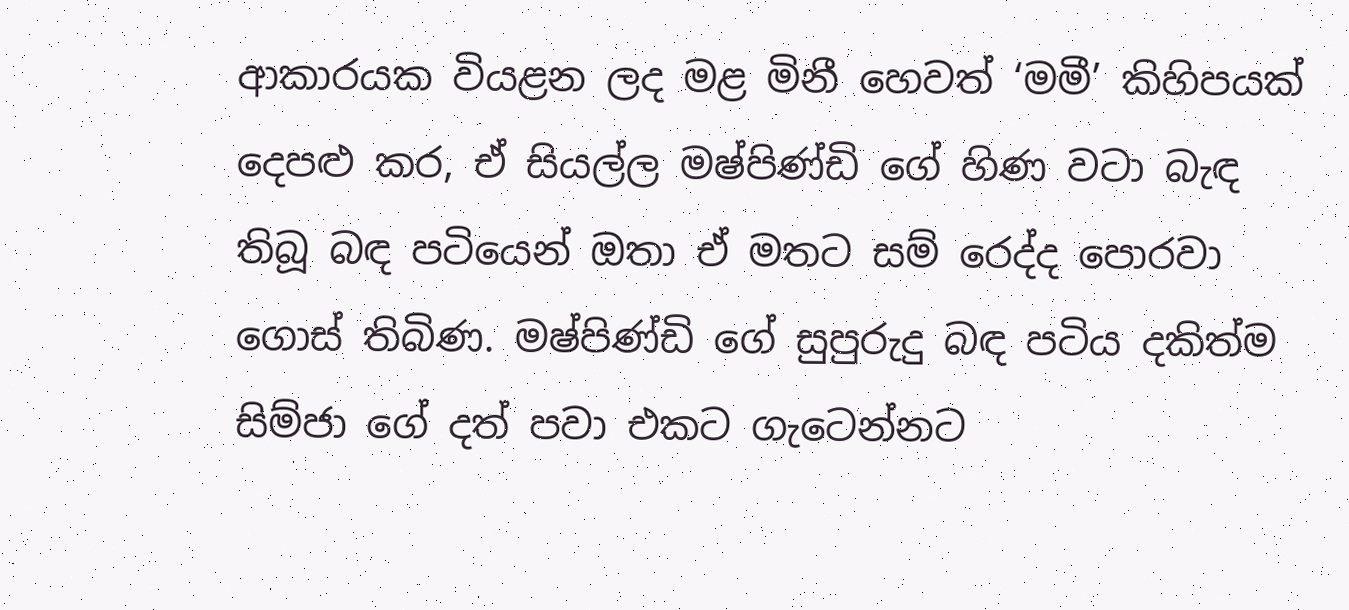ආකාරයක වියළන ලද මළ මිනී හෙවත් ‘මමී’ කිහිපයක් දෙපළු කර, ඒ සියල්ල මෂ්පිණ්ඩි ගේ හිණ වටා බැඳ තිබූ බඳ පටියෙන් ඔතා ඒ මතට සම් රෙද්ද පොරවා ගොස් තිබිණ. මෂ්පිණ්ඩි ගේ සුපුරුදු බඳ පටිය දකිත්ම සිම්ජා ගේ දත් පවා එකට ගැටෙන්නට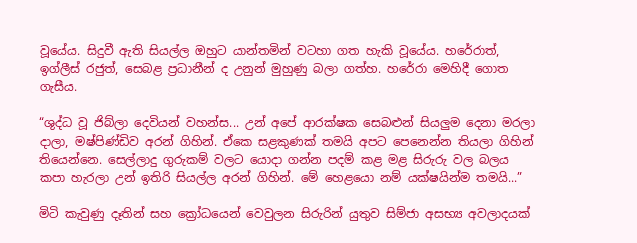වූයේය. සිදුවී ඇති සියල්ල ඔහුට යාන්තමින් වටහා ගත හැකි වූයේය. හරේරාත්, ඉග්ලීස් රජුත්, සෙබළ ප්‍රධානීන් ද උනුන් මුහුණු බලා ගත්හ. හරේරා මෙහිදී ගොත ගැසීය.

“ශුද්ධ වූ ජිබ්ලා දෙවියන් වහන්ස... උන් අපේ ආරක්ෂක සෙබළුන් සියලුම දෙනා මරලා දාලා, මෂ්පිණ්ඩිව අරන් ගිහින්. ඒකෙ සළකුණක් තමයි අපට පෙනෙන්න තියලා ගිහින් තියෙන්නෙ. සෙල්ලාදු ගුරුකම් වලට යොදා ගන්න පදම් කළ මළ සිරුරු වල බලය කපා හැරලා උන් ඉතිරි සියල්ල අරන් ගිහින්. මේ හෙළයො නම් යක්ෂයින්ම තමයි...”

මිටි කැවුණු දෑතින් සහ ක්‍රෝධයෙන් වෙවුලන සිරුරින් යුතුව සිම්ජා අසභ්‍ය අවලාදයක්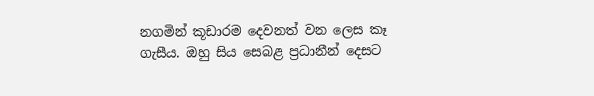නගමින් කූඩාරම දෙවනත් වන ලෙස කෑ ගැසීය. ඔහු සිය සෙබළ ප්‍රධානීන් දෙසට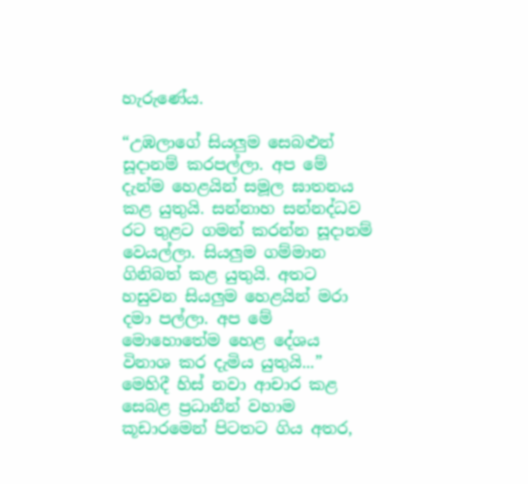හැරුණේය.

“උඹලාගේ සියලුම සෙබළුන් සූදානම් කරපල්ලා. අප මේ දැන්ම හෙළයින් සමූල ඝාතනය කළ යුතුයි. සන්නාහ සන්නද්ධව රට තුළට ගමන් කරන්න සූදානම් වෙයල්ලා. සියලුම ගම්මාන ගිනිබත් කළ යුතුයි. අතට හසුවන සියලුම හෙළයින් මරා දමා පල්ලා. අප මේ මොහොතේම හෙළ දේශය විනාශ කර දැමිය යුතුයි...” මෙහිදී හිස් නවා ආචාර කළ සෙබළ ප්‍රධානීන් වහාම කූඩාරමෙන් පිටතට ගිය අතර,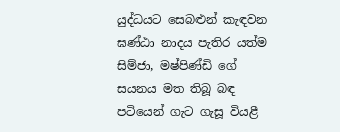යුද්ධයට සෙබළුන් කැඳවන ඝණ්ඨා නාදය පැතිර යත්ම සිම්ජා, මෂ්පිණ්ඩි ගේ සයනය මත තිබූ බඳ පටියෙන් ගැට ගැසූ වියළී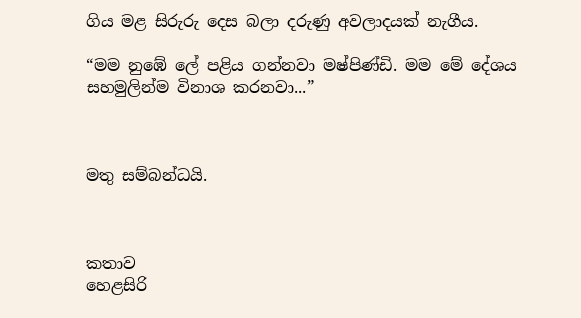ගිය මළ සිරුරු දෙස බලා දරුණු අවලාදයක් නැගීය.

“මම නුඹේ ලේ පළිය ගන්නවා මෂ්පිණ්ඩි. මම මේ දේශය සහමුලින්ම විනාශ කරනවා...”



මතු සම්බන්ධයි.



කතාව
හෙළසිරි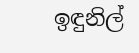ඉඳුනිල්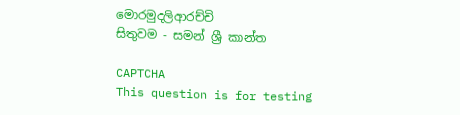මොරමුදලිආරච්චි
සිතුවම - සමන් ශ්‍රී කාන්ත

CAPTCHA
This question is for testing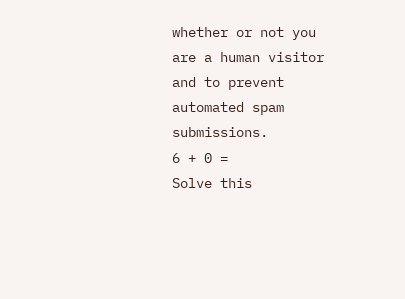whether or not you are a human visitor and to prevent automated spam submissions.
6 + 0 =
Solve this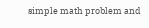simple math problem and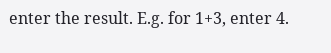enter the result. E.g. for 1+3, enter 4.